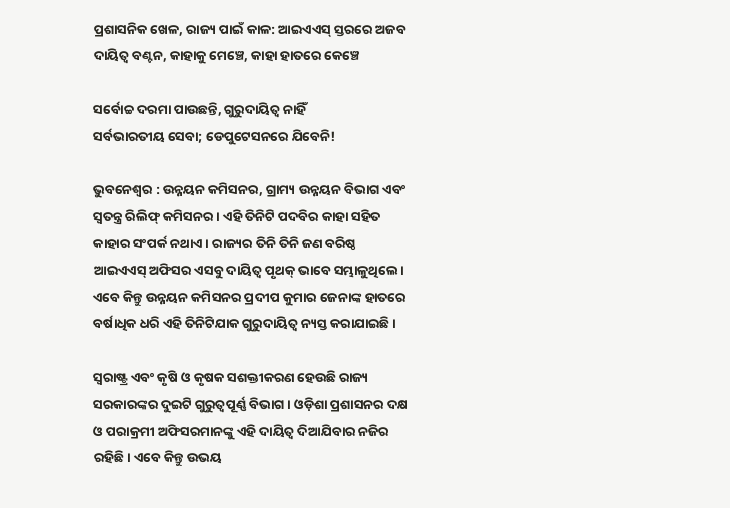ପ୍ରଶାସନିକ ଖେଳ, ରାଜ୍ୟ ପାଇଁ କାଳ: ଆଇଏଏସ୍‌ ସ୍ତରରେ ଅଜବ ଦାୟିତ୍ୱ ବଣ୍ଟନ, କାହାକୁ ମେଞ୍ଚେ, କାହା ହାତରେ କେଞ୍ଚେ

ସର୍ବୋଚ୍ଚ ଦରମା ପାଉଛନ୍ତି, ଗୁରୁଦାୟିତ୍ବ ନାହିଁ
ସର୍ବଭାରତୀୟ ସେବା; ଡେପୁଟେସନରେ ଯିବେନି!

ଭୁବନେଶ୍ୱର : ଉନ୍ନୟନ କମିସନର, ଗ୍ରାମ୍ୟ ଉନ୍ନୟନ ବିଭାଗ ଏବଂ ସ୍ବତନ୍ତ୍ର ରିଲିଫ୍ କମିସନର। ଏହି ତିନିଟି ପଦବିର କାହା ସହିତ କାହାର ସଂପର୍କ ନଥାଏ। ରାଜ୍ୟର ତିନି ତିନି ଜଣ ବରିଷ୍ଠ ଆଇଏଏସ୍ ଅଫିସର ଏସବୁ ଦାୟିତ୍ବ ପୃଥକ୍ ଭାବେ ସମ୍ଭାଳୁଥିଲେ। ଏବେ କିନ୍ତୁ ଉନ୍ନୟନ କମିସନର ପ୍ରଦୀପ କୁମାର ଜେନାଙ୍କ ହାତରେ ବର୍ଷାଧିକ ଧରି ଏହି ତିନିଟିଯାକ ଗୁରୁଦାୟିତ୍ବ ନ୍ୟସ୍ତ କରାଯାଇଛି।

ସ୍ବରାଷ୍ଟ୍ର ଏବଂ କୃଷି ଓ କୃଷକ ସଶକ୍ତୀକରଣ ହେଉଛି ରାଜ୍ୟ ସରକାରଙ୍କର ଦୁଇଟି ଗୁରୁତ୍ବପୂର୍ଣ୍ଣ ବିଭାଗ। ଓଡ଼ିଶା ପ୍ରଶାସନର ଦକ୍ଷ ଓ ପରାକ୍ରମୀ ଅଫିସରମାନଙ୍କୁ ଏହି ଦାୟିତ୍ବ ଦିଆଯିବାର ନଜିର ରହିଛି। ଏବେ କିନ୍ତୁ ଉଭୟ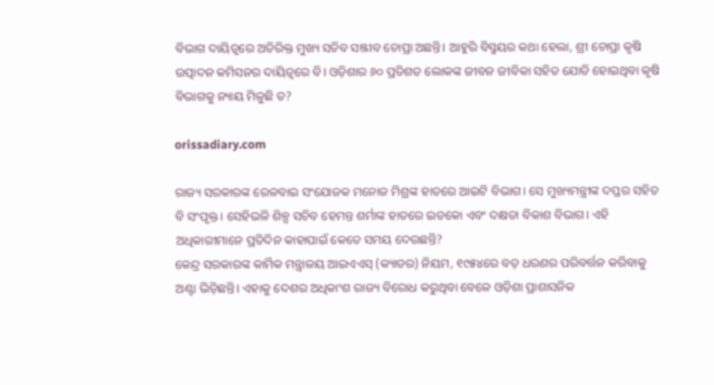ବିଭାଗ ଦାୟିତ୍ବରେ ଅତିରିକ୍ତ ମୁଖ୍ୟ ସଚିବ ସଞ୍ଜୀବ ଚୋପ୍ରା ଅଛନ୍ତି। ଆହୁରି ବିସ୍ମୟର କଥା ହେଲା, ଶ୍ରୀ ଚୋପ୍ରା କୃଷି ଉତ୍ପାଦନ କମିସନର ଦାୟିତ୍ବରେ ବି। ଓଡ଼ିଶାର ୬୦ ପ୍ରତିଶତ ଲୋକଙ୍କ ଜୀବନ ଜୀବିକା ସହିତ ଯୋଡି ହୋଇଥିବା କୃଷି ବିଭାଗକୁ ନ୍ୟାୟ ମିଳୁଛି ତ?

orissadiary.com

ରାଜ୍ୟ ସରକାରଙ୍କ ରେଳବାଇ ସଂଯୋଜକ ମନୋଜ ମିଶ୍ରଙ୍କ ହାତରେ ଆଇଟି ବିଭାଗ। ସେ ମୁଖ୍ୟମନ୍ତ୍ରୀଙ୍କ ଦପ୍ତର ସହିତ ବି ସଂପୃକ୍ତ। ସେହିଭଳି ଶିଳ୍ପ ସଚିବ ହେମନ୍ତ ଶର୍ମାଙ୍କ ହାତରେ ଇଡକୋ ଏବଂ ଦକ୍ଷତା ବିକାଶ ବିଭାଗ। ଏହି ଅଧିକାରୀମାନେ ପ୍ରତିଦିନ କାହାପାଇଁ କେତେ ସମୟ ଦେଉଛନ୍ତି?
କେନ୍ଦ୍ର ସରକାରଙ୍କ କାର୍ମିକ ମନ୍ତ୍ରାଳୟ ଆଇଏଏସ୍ (କ୍ୟାଡର) ନିୟମ, ୧୯୫୪ରେ ବଡ଼ ଧରଣର ପରିବର୍ତ୍ତନ କରିବାକୁ ଅଣ୍ଟା ଭିଡ଼ିଛନ୍ତି। ଏହାକୁ ଦେଶର ଅଧିକାଂଶ ରାଜ୍ୟ ବିରୋଧ କରୁଥିବା ବେଳେ ଓଡ଼ିଶା ପ୍ରାଶାସନିକ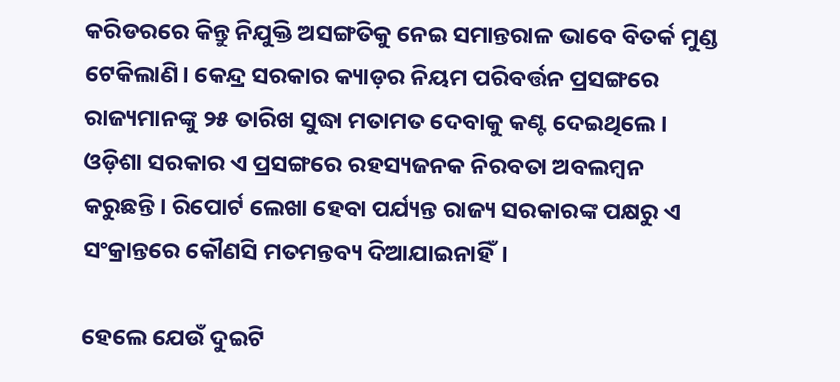କରିଡରରେ କିନ୍ତୁ ନିଯୁକ୍ତି ଅସଙ୍ଗତିକୁ ନେଇ ସମାନ୍ତରାଳ ଭାବେ ବିତର୍କ ମୁଣ୍ଡ ଟେକିଲାଣି। କେନ୍ଦ୍ର ସରକାର କ୍ୟାଡ଼ର ନିୟମ ପରିବର୍ତ୍ତନ ପ୍ରସଙ୍ଗରେ ରାଜ୍ୟମାନଙ୍କୁ ୨୫ ତାରିଖ ସୁଦ୍ଧା ମତାମତ ଦେବାକୁ କଣ୍ଟ ଦେଇଥିଲେ।
ଓଡ଼ିଶା ସରକାର ଏ ପ୍ରସଙ୍ଗରେ ରହସ୍ୟଜନକ ନିରବତା ଅବଲମ୍ବନ କରୁଛନ୍ତି। ରିପୋର୍ଟ ଲେଖା ହେବା ପର୍ଯ୍ୟନ୍ତ ରାଜ୍ୟ ସରକାରଙ୍କ ପକ୍ଷରୁ ଏ ସଂକ୍ରାନ୍ତରେ କୌଣସି ମତମନ୍ତବ୍ୟ ଦିଆଯାଇନାହିଁ।

ହେଲେ ଯେଉଁ ଦୁଇଟି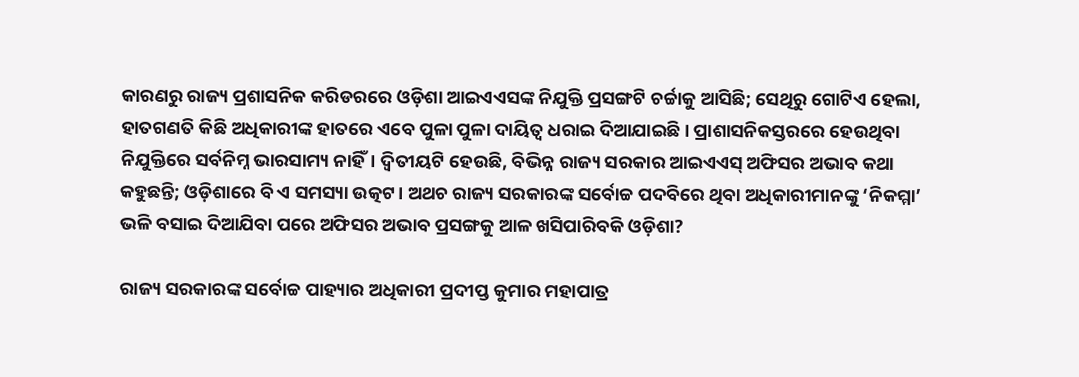କାରଣରୁ ରାଜ୍ୟ ପ୍ରଶାସନିକ କରିଡରରେ ଓଡ଼ିଶା ଆଇଏଏସଙ୍କ ନିଯୁକ୍ତି ପ୍ରସଙ୍ଗଟି ଚର୍ଚ୍ଚାକୁ ଆସିଛି; ସେଥିରୁ ଗୋଟିଏ ହେଲା, ହାତଗଣତି କିଛି ଅଧିକାରୀଙ୍କ ହାତରେ ଏବେ ପୁଳା ପୁଳା ଦାୟିତ୍ବ ଧରାଇ ଦିଆଯାଇଛି। ପ୍ରାଶାସନିକସ୍ତରରେ ହେଉଥିବା ନିଯୁକ୍ତିରେ ସର୍ବନିମ୍ନ ଭାରସାମ୍ୟ ନାହିଁ। ଦ୍ବିତୀୟଟି ହେଉଛି, ବିଭିନ୍ନ ରାଜ୍ୟ ସରକାର ଆଇଏଏସ୍ ଅଫିସର ଅଭାବ କଥା କହୁଛନ୍ତି; ଓଡ଼ିଶାରେ ବି ଏ ସମସ୍ୟା ଉତ୍କଟ। ଅଥଚ ରାଜ୍ୟ ସରକାରଙ୍କ ସର୍ବୋଚ୍ଚ ପଦବିରେ ଥିବା ଅଧିକାରୀମାନଙ୍କୁ ‘ନିକମ୍ମା’ ଭଳି ବସାଇ ଦିଆଯିବା ପରେ ଅଫିସର ଅଭାବ ପ୍ରସଙ୍ଗକୁ ଆଳ ଖସିପାରିବକି ଓଡ଼ିଶା?

ରାଜ୍ୟ ସରକାରଙ୍କ ସର୍ବୋଚ୍ଚ ପାହ୍ୟାର ଅଧିକାରୀ ପ୍ରଦୀପ୍ତ କୁମାର ମହାପାତ୍ର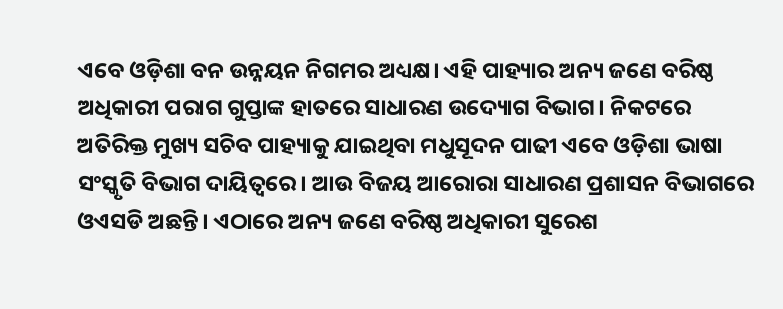ଏବେ ଓଡ଼ିଶା ବନ ଉନ୍ନୟନ ନିଗମର ଅଧ୍ୟକ୍ଷ। ଏହି ପାହ୍ୟାର ଅନ୍ୟ ଜଣେ ବରିଷ୍ଠ ଅଧିକାରୀ ପରାଗ ଗୁପ୍ତାଙ୍କ ହାତରେ ସାଧାରଣ ଉଦ୍ୟୋଗ ବିଭାଗ। ନିକଟରେ ଅତିରିକ୍ତ ମୁଖ୍ୟ ସଚିବ ପାହ୍ୟାକୁ ଯାଇଥିବା ମଧୁସୂଦନ ପାଢୀ ଏବେ ଓଡ଼ିଶା ଭାଷା ସଂସ୍କୃତି ବିଭାଗ ଦାୟିତ୍ବରେ। ଆଉ ବିଜୟ ଆରୋରା ସାଧାରଣ ପ୍ରଶାସନ ବିଭାଗରେ ଓଏସଡି ଅଛନ୍ତି। ଏଠାରେ ଅନ୍ୟ ଜଣେ ବରିଷ୍ଠ ଅଧିକାରୀ ସୁରେଶ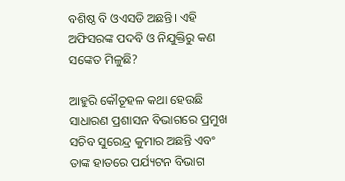ବଶିଷ୍ଠ ବି ଓଏସଡି ଅଛନ୍ତି। ଏହି ଅଫିସରଙ୍କ ପଦବି ଓ ନିଯୁକ୍ତିରୁ କଣ ସଙ୍କେତ ମିଳୁଛି?

ଆହୁରି କୌତୂହଳ କଥା ହେଉଛି ସାଧାରଣ ପ୍ରଶାସନ ବିଭାଗରେ ପ୍ରମୁଖ ସଚିବ ସୁରେନ୍ଦ୍ର କୁମାର ଅଛନ୍ତି ଏବଂ ତାଙ୍କ ହାତରେ ପର୍ଯ୍ୟଟନ ବିଭାଗ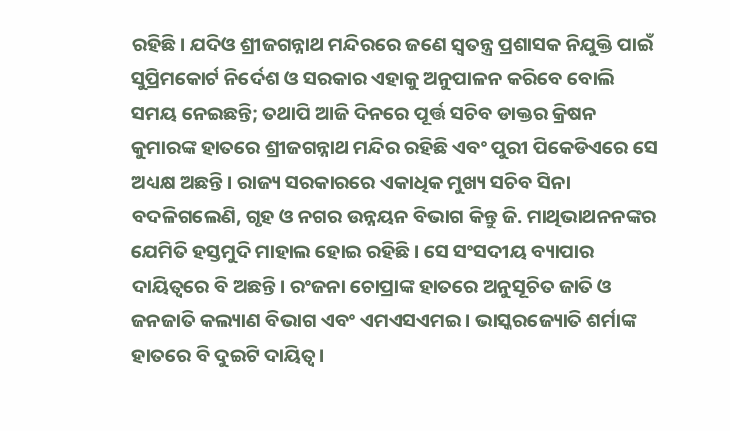ରହିଛି। ଯଦିଓ ଶ୍ରୀଜଗନ୍ନାଥ ମନ୍ଦିରରେ ଜଣେ ସ୍ବତନ୍ତ୍ର ପ୍ରଶାସକ ନିଯୁକ୍ତି ପାଇଁ ସୁପ୍ରିମକୋର୍ଟ ନିର୍ଦେଶ ଓ ସରକାର ଏହାକୁ ଅନୁପାଳନ କରିବେ ବୋଲି ସମୟ ନେଇଛନ୍ତି; ତଥାପି ଆଜି ଦିନରେ ପୂର୍ତ୍ତ ସଚିବ ଡାକ୍ତର କ୍ରିଷନ କୁମାରଙ୍କ ହାତରେ ଶ୍ରୀଜଗନ୍ନାଥ ମନ୍ଦିର ରହିଛି ଏବଂ ପୁରୀ ପିକେଡିଏରେ ସେ ଅଧ୍ୟକ୍ଷ ଅଛନ୍ତି। ରାଜ୍ୟ ସରକାରରେ ଏକାଧିକ ମୁଖ୍ୟ ସଚିବ ସିନା ବଦଳିଗଲେଣି, ଗୃହ ଓ ନଗର ଉନ୍ନୟନ ବିଭାଗ କିନ୍ତୁ ଜି. ମାଥିଭାଥନନଙ୍କର ଯେମିତି ହସ୍ତମୁଦି ମାହାଲ ହୋଇ ରହିଛି। ସେ ସଂସଦୀୟ ବ୍ୟାପାର ଦାୟିତ୍ବରେ ବି ଅଛନ୍ତି। ରଂଜନା ଚୋପ୍ରାଙ୍କ ହାତରେ ଅନୁସୂଚିତ ଜାତି ଓ ଜନଜାତି କଲ୍ୟାଣ ବିଭାଗ ଏବଂ ଏମଏସଏମଇ। ଭାସ୍କରଜ୍ୟୋତି ଶର୍ମାଙ୍କ ହାତରେ ବି ଦୁଇଟି ଦାୟିତ୍ବ।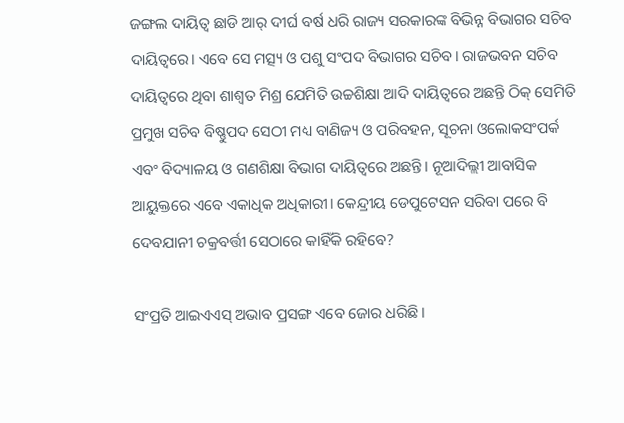ଜଙ୍ଗଲ ଦାୟିତ୍ବ ଛାଡି ଆର୍ ଦୀର୍ଘ ବର୍ଷ ଧରି ରାଜ୍ୟ ସରକାରଙ୍କ ବିଭିନ୍ନ ବିଭାଗର ସଚିବ ଦାୟିତ୍ବରେ। ଏବେ ସେ ମତ୍ସ୍ୟ ଓ ପଶୁ ସଂପଦ ବିଭାଗର ସଚିବ। ରାଜଭବନ ସଚିବ ଦାୟିତ୍ବରେ ଥିବା ଶାଶ୍ବତ ମିଶ୍ର ଯେମିତି ଉଚ୍ଚଶିକ୍ଷା ଆଦି ଦାୟିତ୍ବରେ ଅଛନ୍ତି ଠିକ୍ ସେମିତି ପ୍ରମୁଖ ସଚିବ ବିଷ୍ଣୁପଦ ସେଠୀ ମଧ୍ୟ ବାଣିଜ୍ୟ ଓ ପରିବହନ, ସୂଚନା ଓଲୋକସଂପର୍କ ଏବଂ ବିଦ୍ୟାଳୟ ଓ ଗଣଶିକ୍ଷା ବିଭାଗ ଦାୟିତ୍ବରେ ଅଛନ୍ତି। ନୂଆଦିଲ୍ଲୀ ଆବାସିକ ଆୟୁକ୍ତରେ ଏବେ ଏକାଧିକ ଅଧିକାରୀ। କେନ୍ଦ୍ରୀୟ ଡେପୁଟେସନ ସରିବା ପରେ ବି ଦେବଯାନୀ ଚକ୍ରବର୍ତ୍ତୀ ସେଠାରେ କାହିଁକି ରହିବେ?

ସଂପ୍ରତି ଆଇଏଏସ୍ ଅଭାବ ପ୍ରସଙ୍ଗ ଏବେ ଜୋର ଧରିଛି।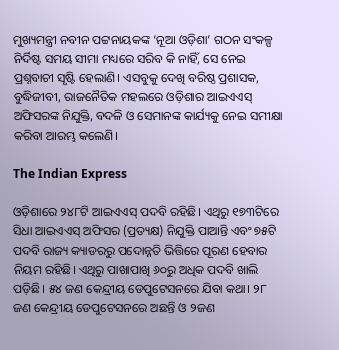ମୁଖ୍ୟମନ୍ତ୍ରୀ ନବୀନ ପଟ୍ଟନାୟକଙ୍କ ‘ନୂଆ ଓଡ଼ିଶା’ ଗଠନ ସଂକଳ୍ପ ନିର୍ଦିଷ୍ଟ ସମୟ ସୀମା ମଧ୍ୟରେ ସରିବ କି ନାହିଁ, ସେ ନେଇ ପ୍ରଶ୍ନବାଚୀ ସୃଷ୍ଟି ହେଲାଣି। ଏସବୁକୁ ଦେଖି ବରିଷ୍ଠ ପ୍ରଶାସକ, ବୁଦ୍ଧିଜୀବୀ, ରାଜନୈତିକ ମହଲରେ ଓଡ଼ିଶାର ଆଇଏଏସ୍ ଅଫିସରଙ୍କ ନିଯୁକ୍ତି, ବଦଳି ଓ ସେମାନଙ୍କ କାର୍ଯ୍ୟକୁ ନେଇ ସମୀକ୍ଷା କରିବା ଆରମ୍ଭ କଲେଣି।

The Indian Express

ଓଡ଼ିଶାରେ ୨୪୮ଟି ଆଇଏଏସ୍ ପଦବି ରହିଛି। ଏଥିରୁ ୧୭୩ଟିରେ ସିଧା ଆଇଏଏସ୍ ଅଫିସର (ପ୍ରତ୍ୟକ୍ଷ) ନିଯୁକ୍ତି ପାଆନ୍ତି ଏବଂ ୭୫ଟି ପଦବି ରାଜ୍ୟ କ୍ୟାଡରରୁ ପଦୋନ୍ନତି ଭିତ୍ତିରେ ପୂରଣ ହେବାର ନିୟମ ରହିଛି। ଏଥିରୁ ପାଖାପାଖି ୬୦ରୁ ଅଧିକ ପଦବି ଖାଲି ପଡ଼ିଛି। ୫୪ ଜଣ କେନ୍ଦ୍ରୀୟ ଡେପୁଟେସନରେ ଯିବା କଥା। ୨୮ ଜଣ କେନ୍ଦ୍ରୀୟ ଡେପୁଟେସନରେ ଅଛନ୍ତି ଓ ୨ଜଣ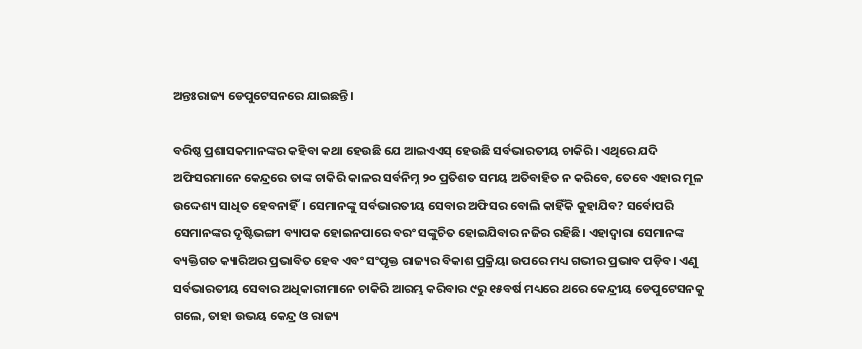ଅନ୍ତଃରାଜ୍ୟ ଡେପୁଟେସନରେ ଯାଇଛନ୍ତି।

ବରିଷ୍ଠ ପ୍ରଶାସକମାନଙ୍କର କହିବା କଥା ହେଉଛି ଯେ ଆଇଏଏସ୍ ହେଉଛି ସର୍ବଭାରତୀୟ ଚାକିରି। ଏଥିରେ ଯଦି ଅଫିସରମାନେ କେନ୍ଦ୍ରରେ ତାଙ୍କ ଚାକିରି କାଳର ସର୍ବନିମ୍ନ ୨୦ ପ୍ରତିଶତ ସମୟ ଅତିବାହିତ ନ କରିବେ, ତେବେ ଏହାର ମୂଳ ଉଦ୍ଦେଶ୍ୟ ସାଧିତ ହେବନାହିଁ। ସେମାନଙ୍କୁ ସର୍ବଭାରତୀୟ ସେବାର ଅଫିସର ବୋଲି କାହିଁକି କୁହାଯିବ? ସର୍ବୋପରି ସେମାନଙ୍କର ଦୃଷ୍ଟିଭଙ୍ଗୀ ବ୍ୟାପକ ହୋଇନପାରେ ବରଂ ସଙ୍କୁଚିତ ହୋଇଯିବାର ନଜିର ରହିଛି। ଏହାଦ୍ବାରା ସେମାନଙ୍କ ବ୍ୟକ୍ତିଗତ କ୍ୟାରିଅର ପ୍ରଭାବିତ ହେବ ଏବଂ ସଂପୃକ୍ତ ରାଜ୍ୟର ବିକାଶ ପ୍ରକ୍ରିୟା ଉପରେ ମଧ୍ୟ ଗଭୀର ପ୍ରଭାବ ପଡ଼ିବ। ଏଣୁ ସର୍ବଭାରତୀୟ ସେବାର ଅଧିକାରୀମାନେ ଚାକିରି ଆରମ୍ଭ କରିବାର ୯ରୁ ୧୫ବର୍ଷ ମଧ୍ୟରେ ଥରେ କେନ୍ଦ୍ରୀୟ ଡେପୁଟେସନକୁ ଗଲେ, ତାହା ଉଭୟ କେନ୍ଦ୍ର ଓ ରାଜ୍ୟ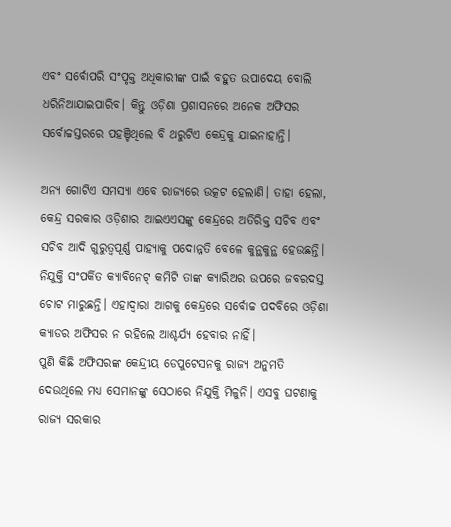ଏବଂ ସର୍ବୋପରି ସଂପୃକ୍ତ ଅଧିକାରୀଙ୍କ ପାଇଁ ବହୁତ ଉପାଦେୟ ବୋଲି ଧରିନିଆଯାଇପାରିବ। କିନ୍ତୁ ଓଡ଼ିଶା ପ୍ରଶାସନରେ ଅନେକ ଅଫିସର ସର୍ବୋଚ୍ଚସ୍ତରରେ ପହଞ୍ଚିଥିଲେ ବି ଥରୁଟିଏ କେନ୍ଦ୍ରକୁ ଯାଇନାହାନ୍ତି।

ଅନ୍ୟ ଗୋଟିଏ ସମସ୍ୟା ଏବେ ରାଜ୍ୟରେ ଉତ୍କଟ ହେଲାଣି। ତାହା ହେଲା, କେନ୍ଦ୍ର ସରକାର ଓଡ଼ିଶାର ଆଇଏଏସଙ୍କୁ କେନ୍ଦ୍ରରେ ଅତିରିକ୍ତ ସଚିବ ଏବଂ ସଚିବ ଆଦି ଗୁରୁତ୍ବପୂର୍ଣ୍ଣ ପାହ୍ୟାକୁ ପଦୋନ୍ନତି ବେଳେ କୁନ୍ଥକୁନ୍ଥ ହେଉଛନ୍ତି। ନିଯୁକ୍ତି ସଂପର୍କିତ କ୍ୟାବିନେଟ୍ କମିଟି ତାଙ୍କ କ୍ୟାରିଅର ଉପରେ ଜବରଦସ୍ତ ଚୋଟ ମାରୁଛନ୍ତି। ଏହାଦ୍ବାରା ଆଗକୁ କେନ୍ଦ୍ରରେ ସର୍ବୋଚ୍ଚ ପଦବିରେ ଓଡ଼ିଶା କ୍ୟାଡର ଅଫିସର ନ ରହିଲେ ଆଶ୍ଚର୍ଯ୍ୟ ହେବାର ନାହିଁ।
ପୁଣି କିଛି ଅଫିସରଙ୍କ କେନ୍ଦ୍ରୀୟ ଡେପୁଟେସନକୁ ରାଜ୍ୟ ଅନୁମତି ଦେଉଥିଲେ ମଧ୍ୟ ସେମାନଙ୍କୁ ସେଠାରେ ନିଯୁକ୍ତି ମିଳୁନି। ଏସବୁ ଘଟଣାକୁ ରାଜ୍ୟ ସରକାର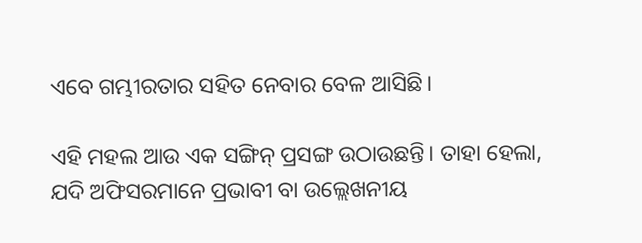ଏବେ ଗମ୍ଭୀରତାର ସହିତ ନେବାର ବେଳ ଆସିଛି।

ଏହି ମହଲ ଆଉ ଏକ ସଙ୍ଗିନ୍ ପ୍ରସଙ୍ଗ ଉଠାଉଛନ୍ତି। ତାହା ହେଲା, ଯଦି ଅଫିସରମାନେ ପ୍ରଭାବୀ ବା ଉଲ୍ଲେଖନୀୟ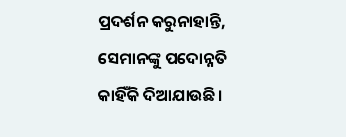ପ୍ରଦର୍ଶନ କରୁନାହାନ୍ତି, ସେମାନଙ୍କୁ ପଦୋନ୍ନତି କାହିଁକି ଦିଆଯାଉଛି।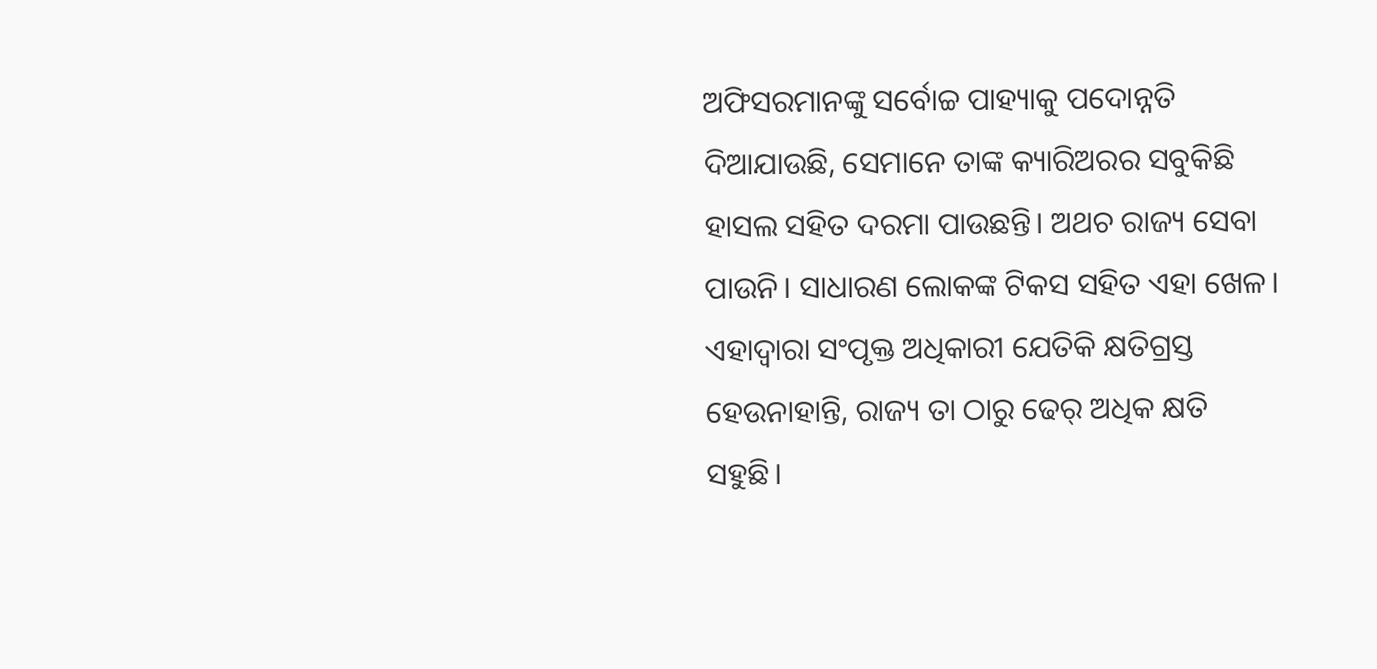ଅଫିସରମାନଙ୍କୁ ସର୍ବୋଚ୍ଚ ପାହ୍ୟାକୁ ପଦୋନ୍ନତି ଦିଆଯାଉଛି, ସେମାନେ ତାଙ୍କ କ୍ୟାରିଅରର ସବୁକିଛି ହାସଲ ସହିତ ଦରମା ପାଉଛନ୍ତି। ଅଥଚ ରାଜ୍ୟ ସେବା ପାଉନି। ସାଧାରଣ ଲୋକଙ୍କ ଟିକସ ସହିତ ଏହା ଖେଳ। ଏହାଦ୍ବାରା ସଂପୃକ୍ତ ଅଧିକାରୀ ଯେତିକି କ୍ଷତିଗ୍ରସ୍ତ ହେଉନାହାନ୍ତି, ରାଜ୍ୟ ତା ଠାରୁ ଢେର୍ ଅଧିକ କ୍ଷତି ସହୁଛି।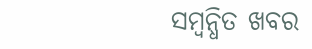ସମ୍ବନ୍ଧିତ ଖବର